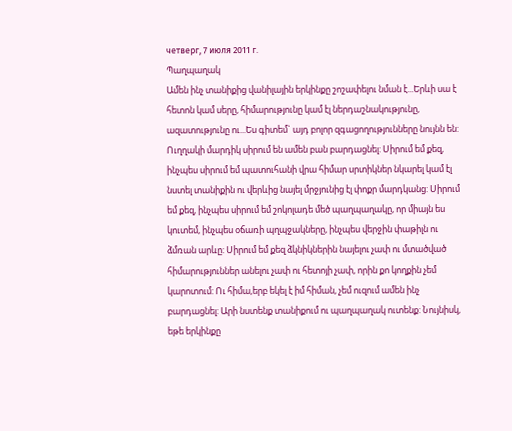четверг, 7 июля 2011 г.
Պաղպաղակ
Ամեն ինչ տանիքից վանիլային երկինքը շոշափելու նման է...Երևի սա է հետոն կամ սերը, հիմարությունը կամ էլ ներդաշնակությունը, ազատությունը ու...Ես գիտեմ` այդ բոլոր զգացողությունները նույնն են: Ուղղակի մարդիկ սիրում են ամեն բան բարդացնել: Սիրում եմ քեզ, ինչպես սիրում եմ պատուհանի վրա հիմար սրտիկներ նկարել կամ էլ նստել տանիքին ու վերևից նայել մրջյունից էլ փոքր մարդկանց: Սիրում եմ քեզ, ինչպես սիրում եմ շոկոլադե մեծ պաղպաղակը, որ միայն ես կուտեմ, ինչպես օճառի պղպջակները, ինչպես վերջին փաթիլն ու ձմռան արևը: Սիրում եմ քեզ ձկնիկներին նայելու չափ ու մտածված հիմարություններ անելու չափ ու հետոյի չափ, որին քո կողքին չեմ կարոտում: Ու հիմա,երբ եկել է իմ հիման, չեմ ուզում ամեն ինչ բարդացնել: Արի նստենք տանիքում ու պաղպաղակ ուտենք: Նույնիսկ, եթե երկինքը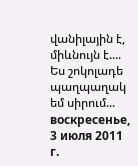վանիլային է, միևնույն է.... Ես շոկոլադե պաղպաղակ եմ սիրում...
воскресенье, 3 июля 2011 г.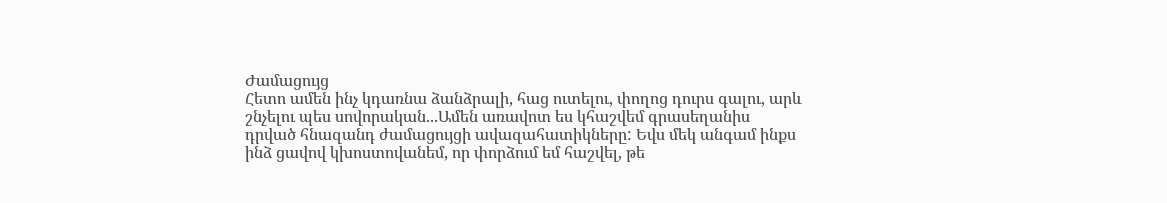Ժամացույց
Հետո ամեն ինչ կդառնա ձանձրալի, հաց ուտելու, փողոց դուրս գալու, արև շնչելու պես սովորական...Ամեն առավոտ ես կհաշվեմ գրասեղանիս դրված հնազանդ ժամացույցի ավազահատիկները: Եվս մեկ անգամ ինքս ինձ ցավով կխոստովանեմ, որ փորձում եմ հաշվել, թե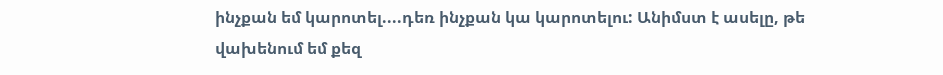ինչքան եմ կարոտել....դեռ ինչքան կա կարոտելու: Անիմստ է ասելը, թե վախենում եմ քեզ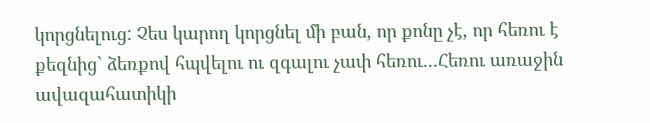կորցնելուց: Չես կարող կորցնել մի բան, որ քոնը չէ, որ հեռու է քեզնից` ձեռքով հպվելու ու զգալու չափ հեռու...Հեռու առաջին ավազահատիկի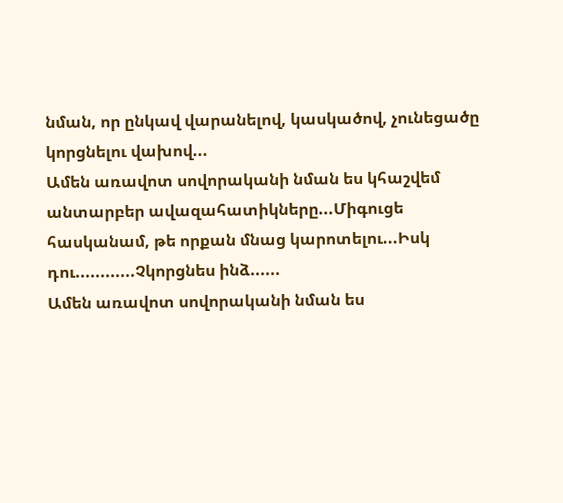նման, որ ընկավ վարանելով, կասկածով, չունեցածը կորցնելու վախով...
Ամեն առավոտ սովորականի նման ես կհաշվեմ անտարբեր ավազահատիկները...Միգուցե հասկանամ, թե որքան մնաց կարոտելու...Իսկ դու............Չկորցնես ինձ......
Ամեն առավոտ սովորականի նման ես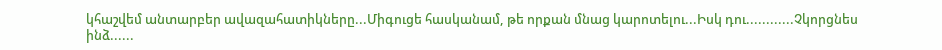կհաշվեմ անտարբեր ավազահատիկները...Միգուցե հասկանամ, թե որքան մնաց կարոտելու...Իսկ դու............Չկորցնես ինձ......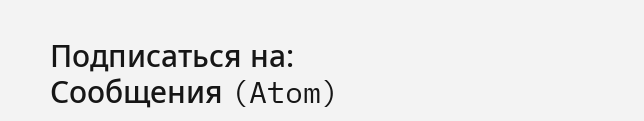Подписаться на:
Сообщения (Atom)